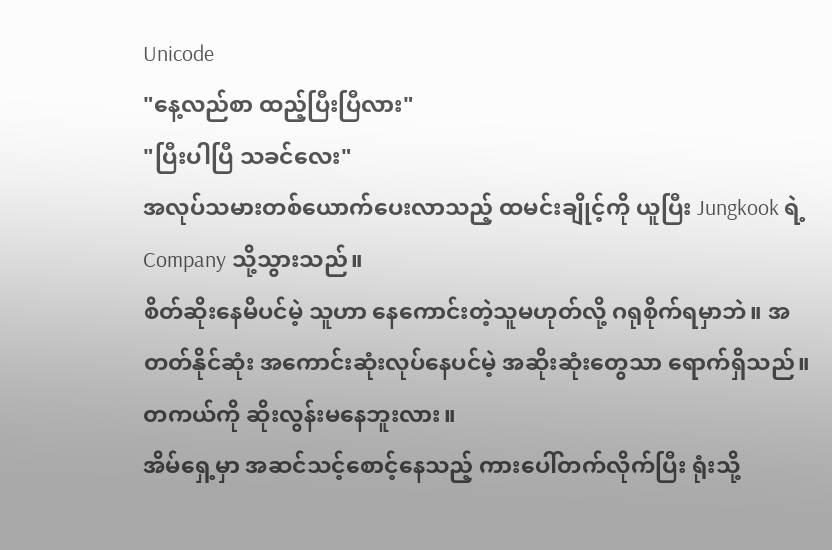Unicode
"နေ့လည်စာ ထည့်ပြီးပြီလား"
"ပြီးပါပြီ သခင်လေး"
အလုပ်သမားတစ်ယောက်ပေးလာသည့် ထမင်းချိုင့်ကို ယူပြီး Jungkook ရဲ့ Company သို့သွားသည်။
စိတ်ဆိုးနေမိပင်မဲ့ သူဟာ နေကောင်းတဲ့သူမဟုတ်လို့ ဂရုစိုက်ရမှာဘဲ။ အတတ်နိုင်ဆုံး အကောင်းဆုံးလုပ်နေပင်မဲ့ အဆိုးဆုံးတွေသာ ရောက်ရှိသည်။ တကယ်ကို ဆိုးလွန်းမနေဘူးလား။
အိမ်ရှေ့မှာ အဆင်သင့်စောင့်နေသည့် ကားပေါ်တက်လိုက်ပြီး ရုံးသို့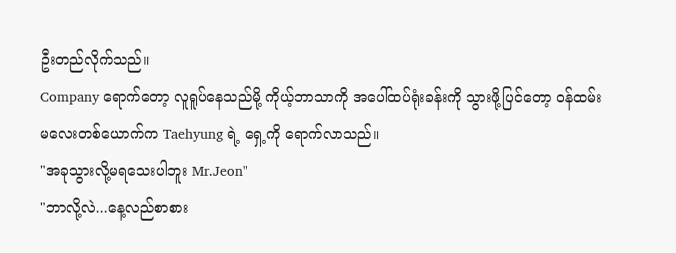ဦးတည်လိုက်သည်။
Company ရောက်တော့ လူရူပ်နေသည်မို့ ကိုယ့်ဘာသာကို အပေါ်ထပ်ရုံးခန်းကို သွားဖို့ပြင်တော့ ဝန်ထမ်းမလေးတစ်ယောက်က Taehyung ရဲ့ ရှေ့ကို ရောက်လာသည်။
"အခုသွားလို့မရသေးပါဘူး Mr.Jeon"
"ဘာလို့လဲ...နေ့လည်စာစား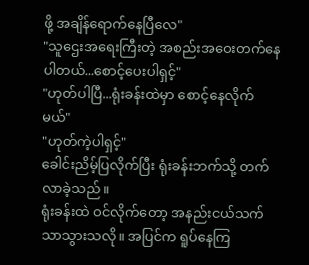ဖို့ အချိန်ရောက်နေပြီလေ"
"သူဌေးအရေးကြီးတဲ့ အစည်းအဝေးတက်နေပါတယ်...စောင့်ပေးပါရှင့်"
"ဟုတ်ပါပြီ...ရုံးခန်းထဲမှာ စောင့်နေလိုက်မယ်"
"ဟုတ်ကဲ့ပါရှင့်"
ခေါင်းညိမ့်ပြလိုက်ပြီး ရုံးခန်းဘက်သို့ တက်လာခဲ့သည်။
ရုံးခန်းထဲ ဝင်လိုက်တော့ အနည်းငယ်သက်သာသွားသလို။ အပြင်က ရူပ်နေကြ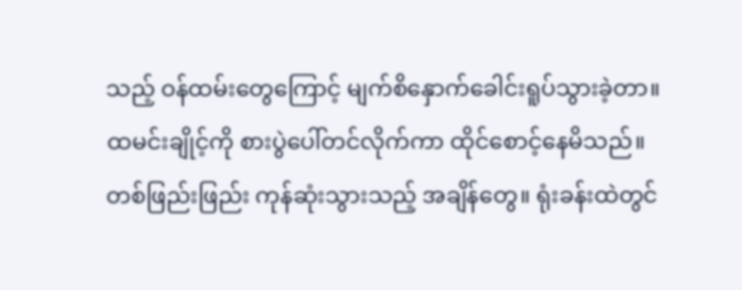သည့် ဝန်ထမ်းတွေကြောင့် မျက်စိနှောက်ခေါင်းရူပ်သွားခဲ့တာ။
ထမင်းချိုင့်ကို စားပွဲပေါ်တင်လိုက်ကာ ထိုင်စောင့်နေမိသည်။
တစ်ဖြည်းဖြည်း ကုန်ဆုံးသွားသည့် အချိန်တွေ။ ရုံးခန်းထဲတွင်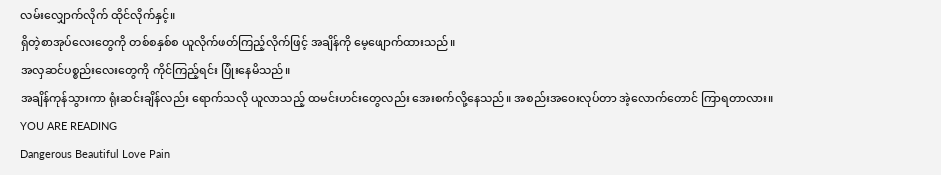လမ်းလျှောက်လိုက် ထိုင်လိုက်နှင့်။
ရှိတဲ့စာအုပ်လေးတွေကို တစ်စနှစ်စ ယူလိုက်ဖတ်ကြည့်လိုက်ဖြင့် အချိန်ကို မေ့ဖျောက်ထားသည်။
အလှဆင်ပစ္စည်းလေးတွေကို ကိုင်ကြည့်ရင်း ပြုံးနေမိသည်။
အချိန်ကုန်သွားကာ ရုံးဆင်းချိန်လည်း ရောက်သလို ယူလာသည့် ထမင်းဟင်းတွေလည်း အေးစက်လို့နေသည်။ အစည်းအဝေးလုပ်တာ အဲ့လောက်တောင် ကြာရတာလား။
YOU ARE READING
Dangerous Beautiful Love Pain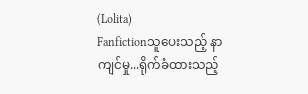(Lolita)
Fanfictionသူပေးသည့် နာကျင်မှု...ရိုက်ခံထားသည့်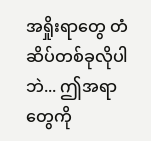အရှိုးရာတွေ တံဆိပ်တစ်ခုလိုပါဘဲ... ဤအရာတွေကို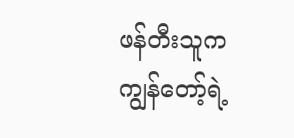ဖန်တီးသူက ကျွန်တော့်ရဲ့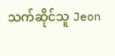သက်ဆိုင်သူ Jeon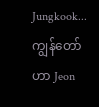Jungkook... ကျွန်တော်ဟာ Jeon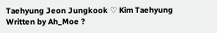Taehyung Jeon Jungkook ♡ Kim Taehyung Written by Ah_Moe ?